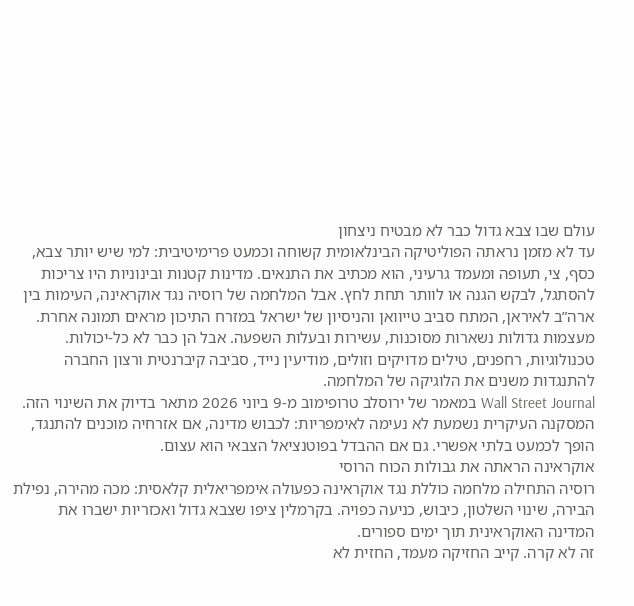עולם שבו צבא גדול כבר לא מבטיח ניצחון
עד לא מזמן נראתה הפוליטיקה הבינלאומית קשוחה וכמעט פרימיטיבית: למי שיש יותר צבא, כסף, צי, תעופה ומעמד גרעיני, הוא מכתיב את התנאים. מדינות קטנות ובינוניות היו צריכות להסתגל, לבקש הגנה או לוותר תחת לחץ. אבל המלחמה של רוסיה נגד אוקראינה, העימות בין ארה”ב לאיראן, המתח סביב טייוואן והניסיון של ישראל במזרח התיכון מראים תמונה אחרת.
מעצמות גדולות נשארות מסוכנות, עשירות ובעלות השפעה. אבל הן כבר לא כל-יכולות. טכנולוגיות, רחפנים, טילים מדויקים וזולים, מודיעין נייד, סביבה קיברנטית ורצון החברה להתנגדות משנים את הלוגיקה של המלחמה.
Wall Street Journal במאמר של ירוסלב טרופימוב מ-9 ביוני 2026 מתאר בדיוק את השינוי הזה. המסקנה העיקרית נשמעת לא נעימה לאימפריות: לכבוש מדינה, אם אזרחיה מוכנים להתנגד, הופך לכמעט בלתי אפשרי. גם אם ההבדל בפוטנציאל הצבאי הוא עצום.
אוקראינה הראתה את גבולות הכוח הרוסי
רוסיה התחילה מלחמה כוללת נגד אוקראינה כפעולה אימפריאלית קלאסית: מכה מהירה, נפילת הבירה, שינוי השלטון, כיבוש, כניעה כפויה. בקרמלין ציפו שצבא גדול ואכזריות ישברו את המדינה האוקראינית תוך ימים ספורים.
זה לא קרה. קייב החזיקה מעמד, החזית לא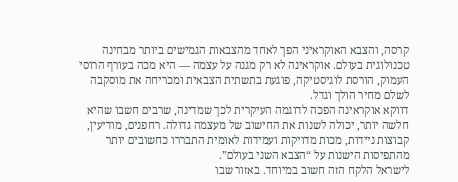קרסה, והצבא האוקראיני הפך לאחד מהצבאות הגמישים ביותר מבחינה טכנולוגית בעולם. אוקראינה לא רק מגנה על עצמה — היא מכה בעורף הרוסי העמוק, הורסת לוגיסטיקה, פוגעת בתשתית הצבאית ומכריחה את מוסקבה לשלם מחיר הולך וגדל.
דווקא אוקראינה הפכה לדוגמה העיקרית לכך שמדינה, שרבים חשבו שהיא חלשה יותר, יכולה לשנות את החישוב של מעצמה גדולה. רחפנים, מודיעין, קבוצות ניידות, מכות מדויקות ועמידות לאומית התבררו כחשובים יותר מהתפיסות הישנות על “הצבא השני בעולם”.
לישראל הלקח הזה חשוב במיוחד. באזור שבו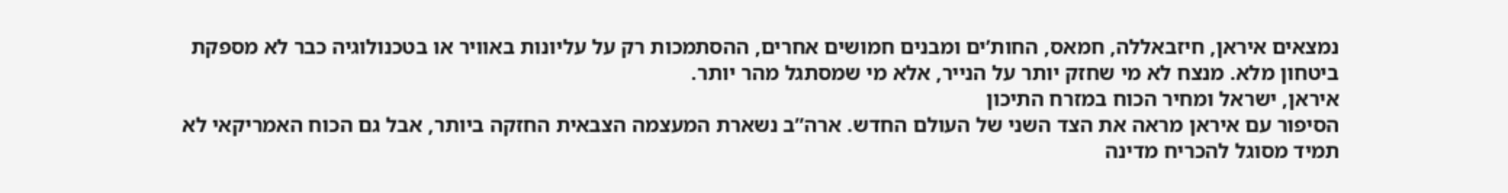נמצאים איראן, חיזבאללה, חמאס, החות’ים ומבנים חמושים אחרים, ההסתמכות רק על עליונות באוויר או בטכנולוגיה כבר לא מספקת ביטחון מלא. מנצח לא מי שחזק יותר על הנייר, אלא מי שמסתגל מהר יותר.
איראן, ישראל ומחיר הכוח במזרח התיכון
הסיפור עם איראן מראה את הצד השני של העולם החדש. ארה”ב נשארת המעצמה הצבאית החזקה ביותר, אבל גם הכוח האמריקאי לא תמיד מסוגל להכריח מדינה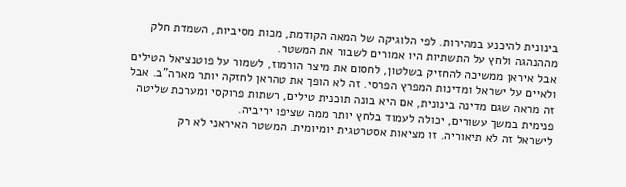בינונית להיכנע במהירות. לפי הלוגיקה של המאה הקודמת, מכות מסיביות, השמדת חלק מההנהגה ולחץ על התשתיות היו אמורים לשבור את המשטר.
אבל איראן ממשיכה להחזיק בשלטון, לחסום את מיצר הורמוז, לשמור על פוטנציאל הטילים ולאיים על ישראל ומדינות המפרץ הפרסי. זה לא הופך את טהראן לחזקה יותר מארה”ב. אבל זה מראה שגם מדינה בינונית, אם היא בונה תוכנית טילים, רשתות פרוקסי ומערכת שליטה פנימית במשך עשורים, יכולה לעמוד בלחץ יותר ממה שציפו יריביה.
לישראל זה לא תיאוריה. זו מציאות אסטרטגית יומיומית. המשטר האיראני לא רק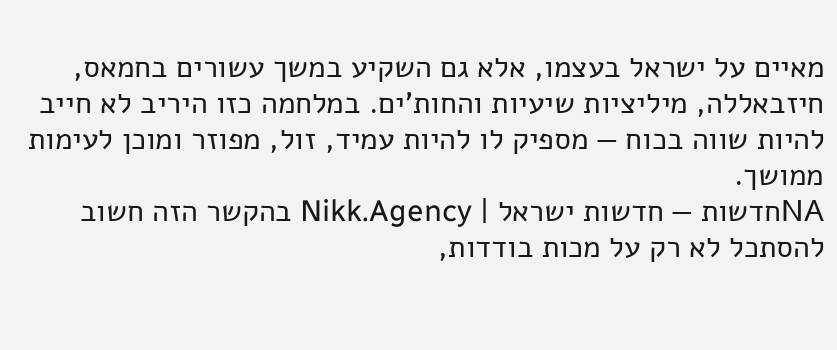מאיים על ישראל בעצמו, אלא גם השקיע במשך עשורים בחמאס, חיזבאללה, מיליציות שיעיות והחות’ים. במלחמה כזו היריב לא חייב להיות שווה בכוח — מספיק לו להיות עמיד, זול, מפוזר ומוכן לעימות ממושך.
NAחדשות — חדשות ישראל | Nikk.Agency בהקשר הזה חשוב להסתכל לא רק על מכות בודדות,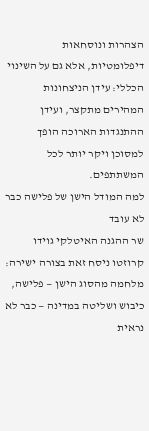הצהרות ונוסחאות דיפלומטיות, אלא גם על השינוי הכללי: עידן הניצחונות המהירים מתקצר, ועידן ההתנגדות הארוכה הופך למסוכן ויקר יותר לכל המשתתפים.
למה המודל הישן של פלישה כבר לא עובד
שר ההגנה האיטלקי גוידו קרוזטו ניסח זאת בצורה ישירה: מלחמה מהסוג הישן — פלישה, כיבוש ושליטה במדינה — כבר לא נראית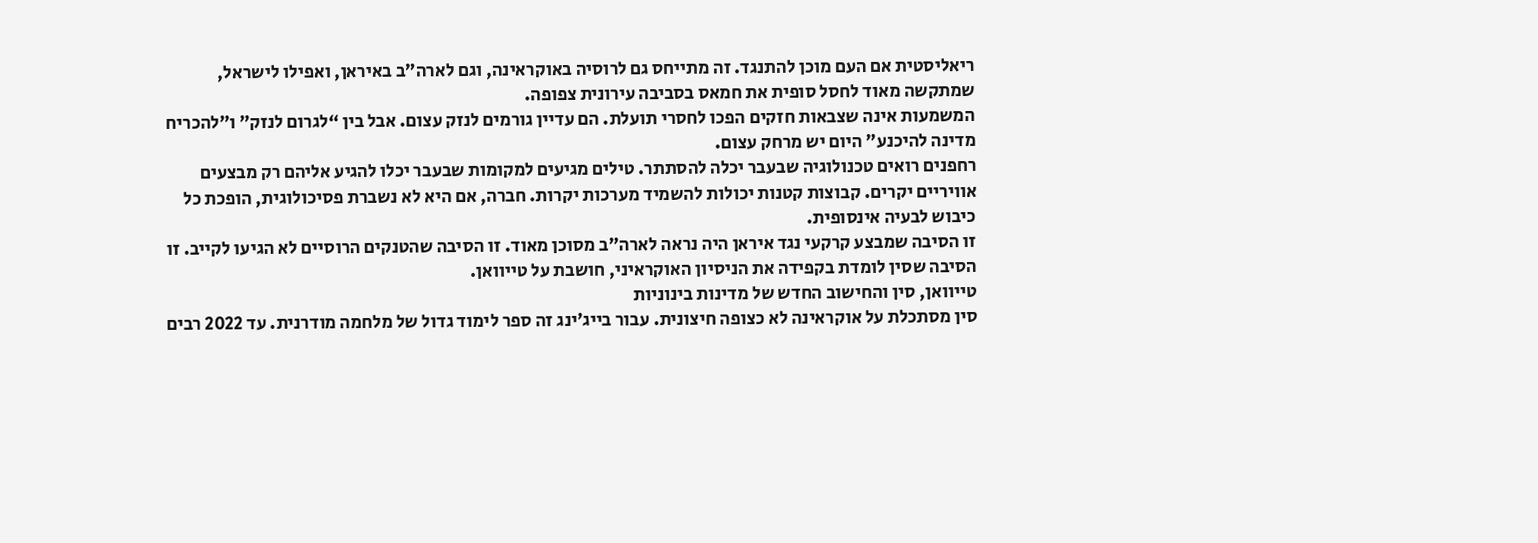ריאליסטית אם העם מוכן להתנגד. זה מתייחס גם לרוסיה באוקראינה, וגם לארה”ב באיראן, ואפילו לישראל, שמתקשה מאוד לחסל סופית את חמאס בסביבה עירונית צפופה.
המשמעות אינה שצבאות חזקים הפכו לחסרי תועלת. הם עדיין גורמים לנזק עצום. אבל בין “לגרום לנזק” ו”להכריח מדינה להיכנע” היום יש מרחק עצום.
רחפנים רואים טכנולוגיה שבעבר יכלה להסתתר. טילים מגיעים למקומות שבעבר יכלו להגיע אליהם רק מבצעים אוויריים יקרים. קבוצות קטנות יכולות להשמיד מערכות יקרות. חברה, אם היא לא נשברת פסיכולוגית, הופכת כל כיבוש לבעיה אינסופית.
זו הסיבה שמבצע קרקעי נגד איראן היה נראה לארה”ב מסוכן מאוד. זו הסיבה שהטנקים הרוסיים לא הגיעו לקייב. זו הסיבה שסין לומדת בקפידה את הניסיון האוקראיני, חושבת על טייוואן.
טייוואן, סין והחישוב החדש של מדינות בינוניות
סין מסתכלת על אוקראינה לא כצופה חיצונית. עבור בייג’ינג זה ספר לימוד גדול של מלחמה מודרנית. עד 2022 רבים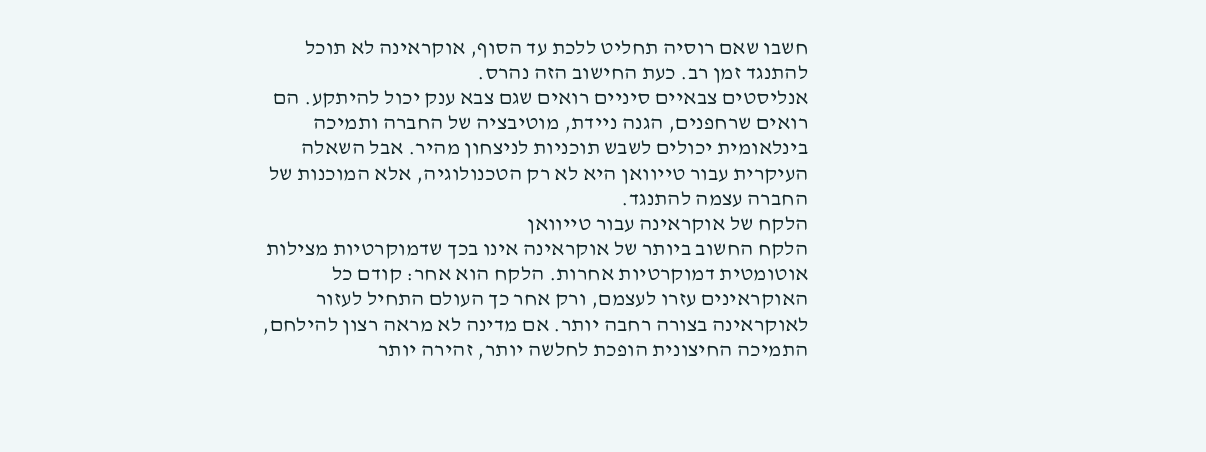חשבו שאם רוסיה תחליט ללכת עד הסוף, אוקראינה לא תוכל להתנגד זמן רב. כעת החישוב הזה נהרס.
אנליסטים צבאיים סיניים רואים שגם צבא ענק יכול להיתקע. הם רואים שרחפנים, הגנה ניידת, מוטיבציה של החברה ותמיכה בינלאומית יכולים לשבש תוכניות לניצחון מהיר. אבל השאלה העיקרית עבור טייוואן היא לא רק הטכנולוגיה, אלא המוכנות של החברה עצמה להתנגד.
הלקח של אוקראינה עבור טייוואן
הלקח החשוב ביותר של אוקראינה אינו בכך שדמוקרטיות מצילות אוטומטית דמוקרטיות אחרות. הלקח הוא אחר: קודם כל האוקראינים עזרו לעצמם, ורק אחר כך העולם התחיל לעזור לאוקראינה בצורה רחבה יותר. אם מדינה לא מראה רצון להילחם, התמיכה החיצונית הופכת לחלשה יותר, זהירה יותר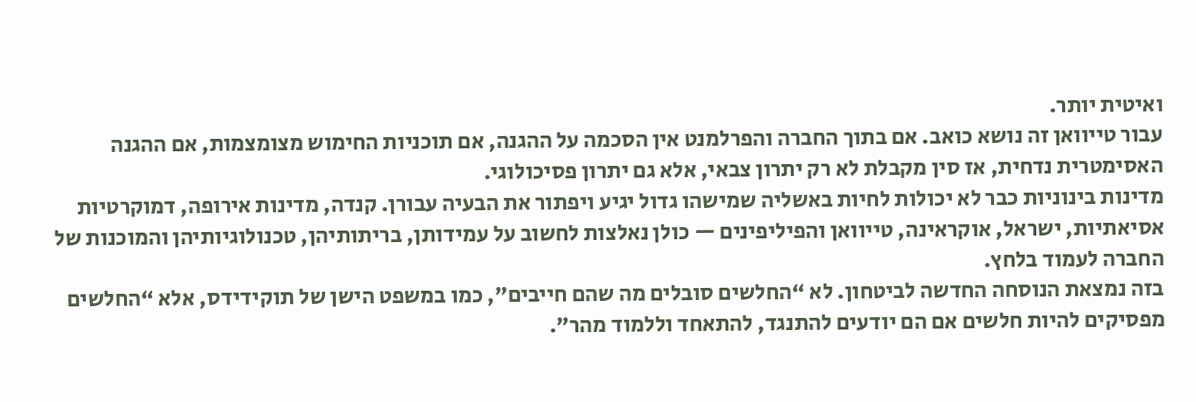ואיטית יותר.
עבור טייוואן זה נושא כואב. אם בתוך החברה והפרלמנט אין הסכמה על ההגנה, אם תוכניות החימוש מצומצמות, אם ההגנה האסימטרית נדחית, אז סין מקבלת לא רק יתרון צבאי, אלא גם יתרון פסיכולוגי.
מדינות בינוניות כבר לא יכולות לחיות באשליה שמישהו גדול יגיע ויפתור את הבעיה עבורן. קנדה, מדינות אירופה, דמוקרטיות אסיאתיות, ישראל, אוקראינה, טייוואן והפיליפינים — כולן נאלצות לחשוב על עמידותן, בריתותיהן, טכנולוגיותיהן והמוכנות של החברה לעמוד בלחץ.
בזה נמצאת הנוסחה החדשה לביטחון. לא “החלשים סובלים מה שהם חייבים”, כמו במשפט הישן של תוקידידס, אלא “החלשים מפסיקים להיות חלשים אם הם יודעים להתנגד, להתאחד וללמוד מהר”.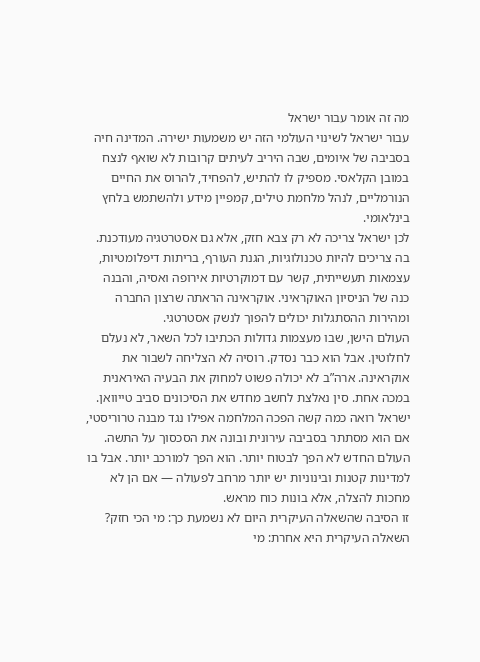מה זה אומר עבור ישראל
עבור ישראל לשינוי העולמי הזה יש משמעות ישירה. המדינה חיה בסביבה של איומים, שבה היריב לעיתים קרובות לא שואף לנצח במובן הקלאסי. מספיק לו להתיש, להפחיד, להרוס את החיים הנורמליים, לנהל מלחמת טילים, קמפיין מידע ולהשתמש בלחץ בינלאומי.
לכן ישראל צריכה לא רק צבא חזק, אלא גם אסטרטגיה מעודכנת. בה צריכים להיות טכנולוגיות, הגנת העורף, בריתות דיפלומטיות, עצמאות תעשייתית, קשר עם דמוקרטיות אירופה ואסיה, והבנה כנה של הניסיון האוקראיני. אוקראינה הראתה שרצון החברה ומהירות ההסתגלות יכולים להפוך לנשק אסטרטגי.
העולם הישן, שבו מעצמות גדולות הכתיבו לכל השאר, לא נעלם לחלוטין. אבל הוא כבר נסדק. רוסיה לא הצליחה לשבור את אוקראינה. ארה”ב לא יכולה פשוט למחוק את הבעיה האיראנית במכה אחת. סין נאלצת לחשב מחדש את הסיכונים סביב טייוואן. ישראל רואה כמה קשה הפכה המלחמה אפילו נגד מבנה טרוריסטי, אם הוא מסתתר בסביבה עירונית ובונה את הסכסוך על התשה.
העולם החדש לא הפך לבטוח יותר. הוא הפך למורכב יותר. אבל בו למדינות קטנות ובינוניות יש יותר מרחב לפעולה — אם הן לא מחכות להצלה, אלא בונות כוח מראש.
זו הסיבה שהשאלה העיקרית היום לא נשמעת כך: מי הכי חזק? השאלה העיקרית היא אחרת: מי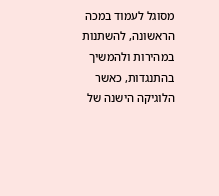מסוגל לעמוד במכה הראשונה, להשתנות במהירות ולהמשיך בהתנגדות, כאשר הלוגיקה הישנה של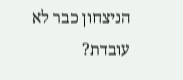הניצחון כבר לא עובדת?